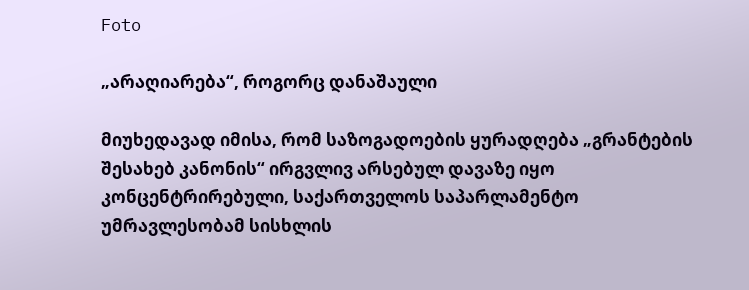Foto

„არაღიარება“, როგორც დანაშაული

მიუხედავად იმისა, რომ საზოგადოების ყურადღება „გრანტების შესახებ კანონის“ ირგვლივ არსებულ დავაზე იყო კონცენტრირებული, საქართველოს საპარლამენტო უმრავლესობამ სისხლის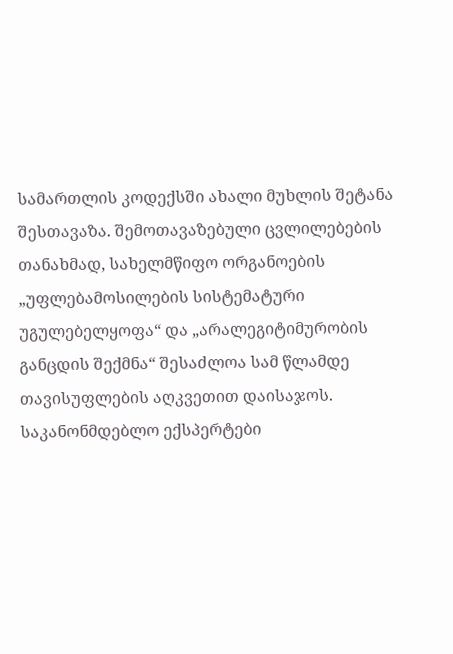სამართლის კოდექსში ახალი მუხლის შეტანა შესთავაზა. შემოთავაზებული ცვლილებების თანახმად, სახელმწიფო ორგანოების „უფლებამოსილების სისტემატური უგულებელყოფა“ და „არალეგიტიმურობის განცდის შექმნა“ შესაძლოა სამ წლამდე თავისუფლების აღკვეთით დაისაჯოს. საკანონმდებლო ექსპერტები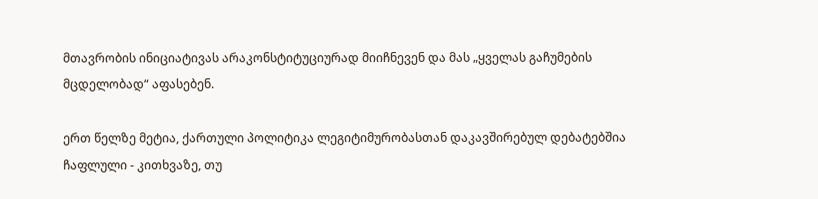მთავრობის ინიციატივას არაკონსტიტუციურად მიიჩნევენ და მას „ყველას გაჩუმების მცდელობად“ აფასებენ.

ერთ წელზე მეტია, ქართული პოლიტიკა ლეგიტიმურობასთან დაკავშირებულ დებატებშია ჩაფლული - კითხვაზე, თუ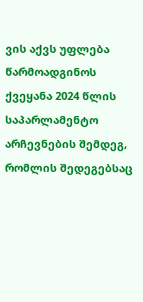ვის აქვს უფლება წარმოადგინოს ქვეყანა 2024 წლის საპარლამენტო არჩევნების შემდეგ, რომლის შედეგებსაც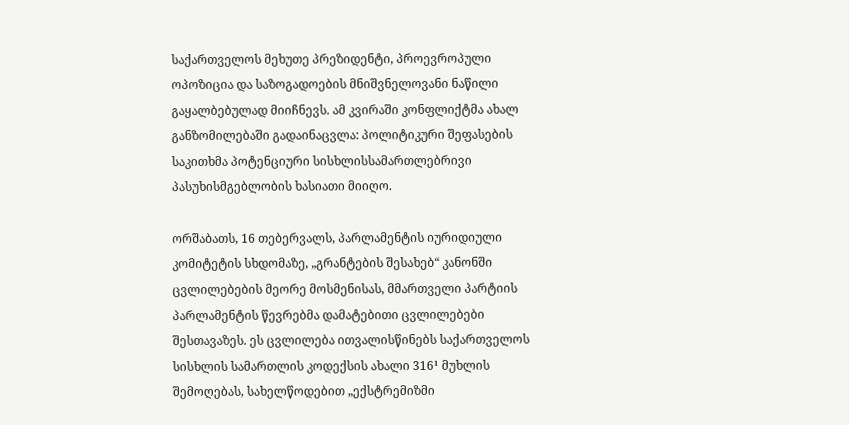საქართველოს მეხუთე პრეზიდენტი, პროევროპული ოპოზიცია და საზოგადოების მნიშვნელოვანი ნაწილი გაყალბებულად მიიჩნევს. ამ კვირაში კონფლიქტმა ახალ განზომილებაში გადაინაცვლა: პოლიტიკური შეფასების საკითხმა პოტენციური სისხლისსამართლებრივი პასუხისმგებლობის ხასიათი მიიღო.

ორშაბათს, 16 თებერვალს, პარლამენტის იურიდიული კომიტეტის სხდომაზე, „გრანტების შესახებ“ კანონში ცვლილებების მეორე მოსმენისას, მმართველი პარტიის პარლამენტის წევრებმა დამატებითი ცვლილებები შესთავაზეს. ეს ცვლილება ითვალისწინებს საქართველოს სისხლის სამართლის კოდექსის ახალი 316¹ მუხლის შემოღებას, სახელწოდებით „ექსტრემიზმი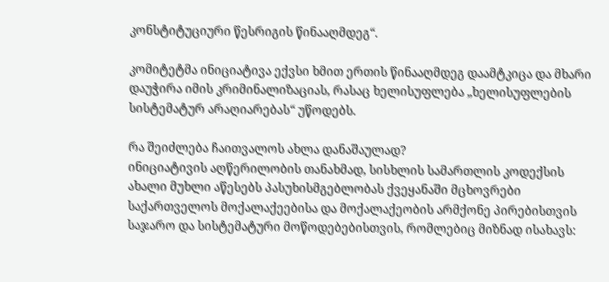კონსტიტუციური წესრიგის წინააღმდეგ“.

კომიტეტმა ინიციატივა ექვსი ხმით ერთის წინააღმდეგ დაამტკიცა და მხარი დაუჭირა იმის კრიმინალიზაციას, რასაც ხელისუფლება „ხელისუფლების სისტემატურ არაღიარებას“ უწოდებს.

რა შეიძლება ჩაითვალოს ახლა დანაშაულად?
ინიციატივის აღწერილობის თანახმად, სისხლის სამართლის კოდექსის ახალი მუხლი აწესებს პასუხისმგებლობას ქვეყანაში მცხოვრები საქართველოს მოქალაქეებისა და მოქალაქეობის არმქონე პირებისთვის საჯარო და სისტემატური მოწოდებებისთვის, რომლებიც მიზნად ისახავს: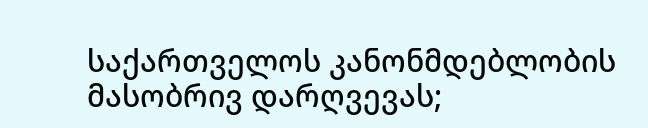საქართველოს კანონმდებლობის მასობრივ დარღვევას;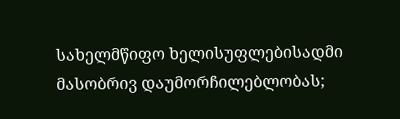სახელმწიფო ხელისუფლებისადმი მასობრივ დაუმორჩილებლობას;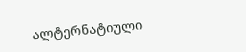ალტერნატიული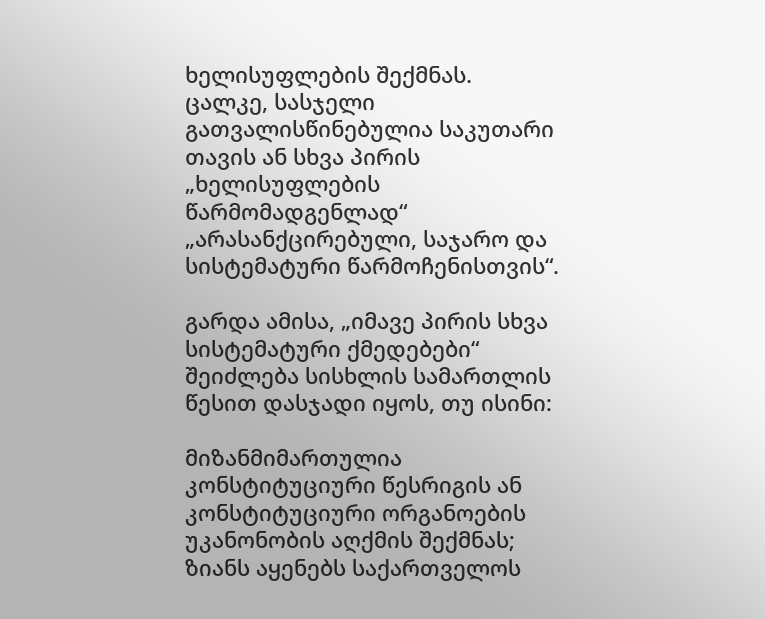ხელისუფლების შექმნას.
ცალკე, სასჯელი გათვალისწინებულია საკუთარი თავის ან სხვა პირის „ხელისუფლების წარმომადგენლად“ „არასანქცირებული, საჯარო და სისტემატური წარმოჩენისთვის“.

გარდა ამისა, „იმავე პირის სხვა სისტემატური ქმედებები“ შეიძლება სისხლის სამართლის წესით დასჯადი იყოს, თუ ისინი:

მიზანმიმართულია კონსტიტუციური წესრიგის ან კონსტიტუციური ორგანოების უკანონობის აღქმის შექმნას;
ზიანს აყენებს საქართველოს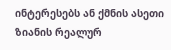ინტერესებს ან ქმნის ასეთი ზიანის რეალურ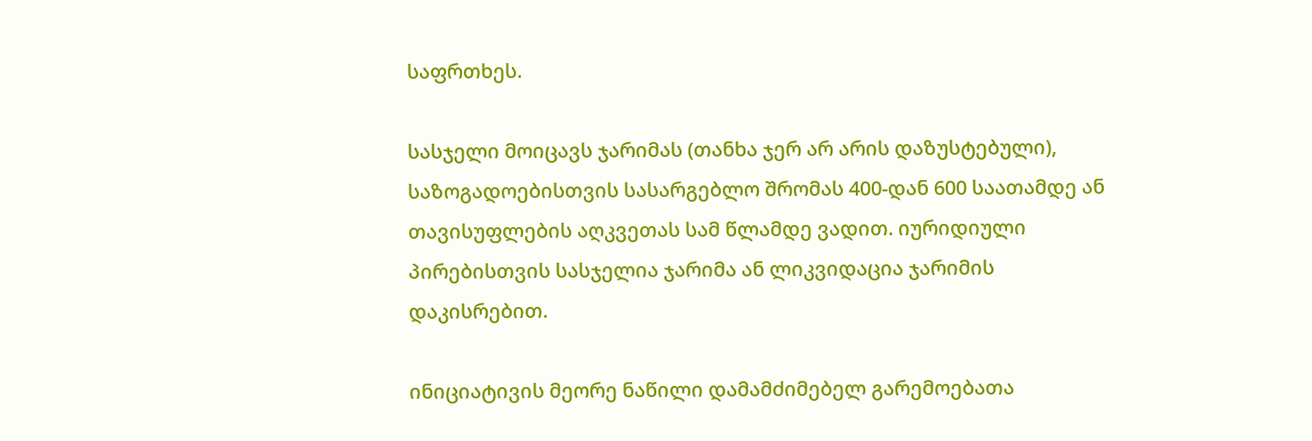საფრთხეს.

სასჯელი მოიცავს ჯარიმას (თანხა ჯერ არ არის დაზუსტებული), საზოგადოებისთვის სასარგებლო შრომას 400-დან 600 საათამდე ან თავისუფლების აღკვეთას სამ წლამდე ვადით. იურიდიული პირებისთვის სასჯელია ჯარიმა ან ლიკვიდაცია ჯარიმის დაკისრებით.

ინიციატივის მეორე ნაწილი დამამძიმებელ გარემოებათა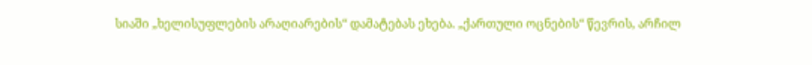სიაში „ხელისუფლების არაღიარების“ დამატებას ეხება. „ქართული ოცნების“ წევრის, არჩილ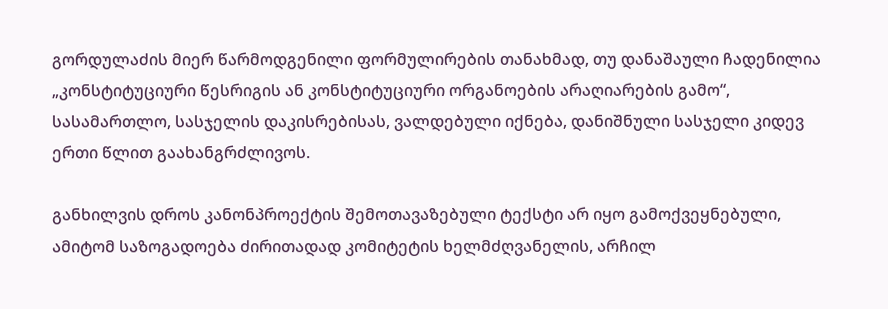გორდულაძის მიერ წარმოდგენილი ფორმულირების თანახმად, თუ დანაშაული ჩადენილია „კონსტიტუციური წესრიგის ან კონსტიტუციური ორგანოების არაღიარების გამო“, სასამართლო, სასჯელის დაკისრებისას, ვალდებული იქნება, დანიშნული სასჯელი კიდევ ერთი წლით გაახანგრძლივოს.

განხილვის დროს კანონპროექტის შემოთავაზებული ტექსტი არ იყო გამოქვეყნებული, ამიტომ საზოგადოება ძირითადად კომიტეტის ხელმძღვანელის, არჩილ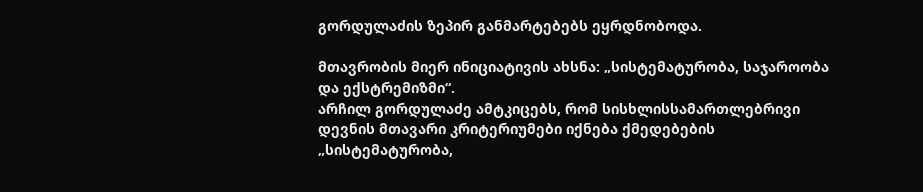გორდულაძის ზეპირ განმარტებებს ეყრდნობოდა.

მთავრობის მიერ ინიციატივის ახსნა: „სისტემატურობა, საჯაროობა და ექსტრემიზმი“.
არჩილ გორდულაძე ამტკიცებს, რომ სისხლისსამართლებრივი დევნის მთავარი კრიტერიუმები იქნება ქმედებების „სისტემატურობა,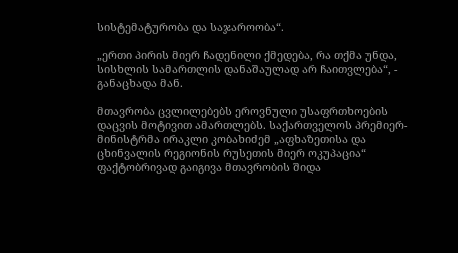სისტემატურობა და საჯაროობა“.

„ერთი პირის მიერ ჩადენილი ქმედება, რა თქმა უნდა, სისხლის სამართლის დანაშაულად არ ჩაითვლება“, - განაცხადა მან.

მთავრობა ცვლილებებს ეროვნული უსაფრთხოების დაცვის მოტივით ამართლებს. საქართველოს პრემიერ-მინისტრმა ირაკლი კობახიძემ „აფხაზეთისა და ცხინვალის რეგიონის რუსეთის მიერ ოკუპაცია“ ფაქტობრივად გაიგივა მთავრობის შიდა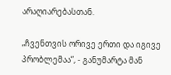არაღიარებასთან.

„ჩვენთვის ორივე ერთი და იგივე პრობლემაა“, - განუმარტა მან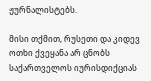ჟურნალისტებს.

მისი თქმით, რუსეთი და კიდევ ოთხი ქვეყანა არ ცნობს საქართველოს იურისდიქციას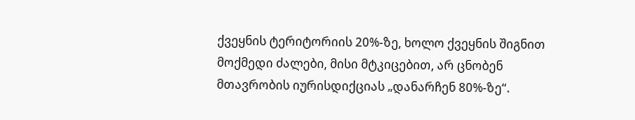ქვეყნის ტერიტორიის 20%-ზე, ხოლო ქვეყნის შიგნით მოქმედი ძალები, მისი მტკიცებით, არ ცნობენ მთავრობის იურისდიქციას „დანარჩენ 80%-ზე“.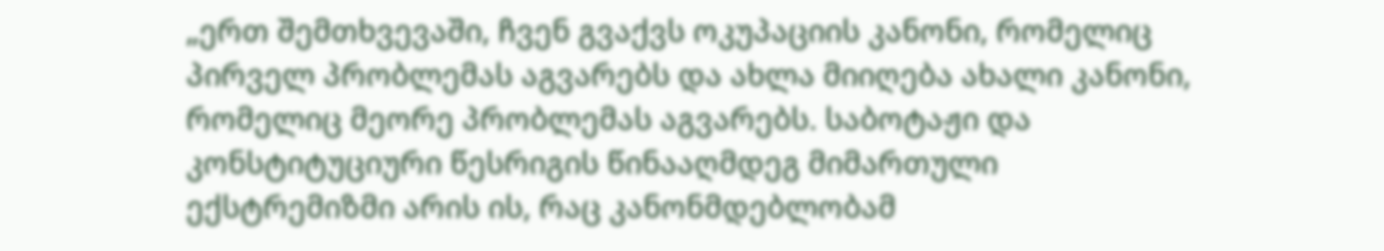„ერთ შემთხვევაში, ჩვენ გვაქვს ოკუპაციის კანონი, რომელიც პირველ პრობლემას აგვარებს და ახლა მიიღება ახალი კანონი, რომელიც მეორე პრობლემას აგვარებს. საბოტაჟი და კონსტიტუციური წესრიგის წინააღმდეგ მიმართული ექსტრემიზმი არის ის, რაც კანონმდებლობამ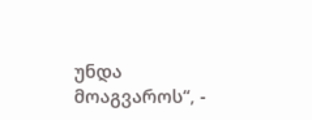უნდა მოაგვაროს“, -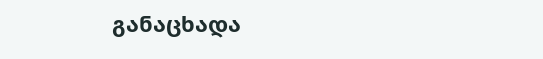განაცხადა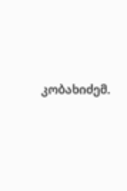კობახიძემ.